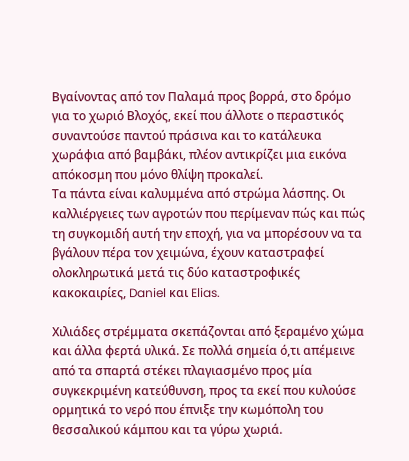Βγαίνοντας από τον Παλαμά προς βορρά, στο δρόμο για το χωριό Βλοχός, εκεί που άλλοτε ο περαστικός συναντούσε παντού πράσινα και το κατάλευκα χωράφια από βαμβάκι, πλέον αντικρίζει μια εικόνα απόκοσμη που μόνο θλίψη προκαλεί.
Τα πάντα είναι καλυμμένα από στρώμα λάσπης. Οι καλλιέργειες των αγροτών που περίμεναν πώς και πώς τη συγκομιδή αυτή την εποχή, για να μπορέσουν να τα βγάλουν πέρα τον χειμώνα, έχουν καταστραφεί ολοκληρωτικά μετά τις δύο καταστροφικές κακοκαιρίες, Daniel και Elias.

Χιλιάδες στρέμματα σκεπάζονται από ξεραμένο χώμα και άλλα φερτά υλικά. Σε πολλά σημεία ό,τι απέμεινε από τα σπαρτά στέκει πλαγιασμένο προς μία συγκεκριμένη κατεύθυνση, προς τα εκεί που κυλούσε ορμητικά το νερό που έπνιξε την κωμόπολη του θεσσαλικού κάμπου και τα γύρω χωριά.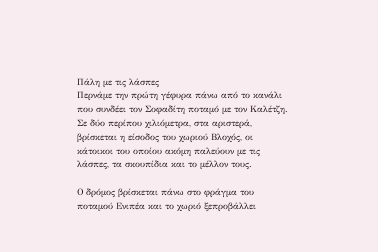Πάλη με τις λάσπες
Περνάμε την πρώτη γέφυρα πάνω από το κανάλι που συνδέει τον Σοφαδίτη ποταμό με τον Καλέτζη. Σε δύο περίπου χιλιόμετρα, στα αριστερά, βρίσκεται η είσοδος του χωριού Βλοχός, οι κάτοικοι του οποίου ακόμη παλεύουν με τις λάσπες, τα σκουπίδια και το μέλλον τους.

Ο δρόμος βρίσκεται πάνω στο φράγμα του ποταμού Ενιπέα και το χωριό ξεπροβάλλει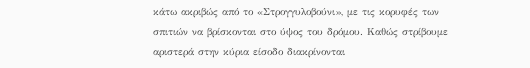κάτω ακριβώς από το «Στρογγυλοβούνι», με τις κορυφές των σπιτιών να βρίσκονται στο ύψος του δρόμου. Καθώς στρίβουμε αριστερά στην κύρια είσοδο διακρίνονται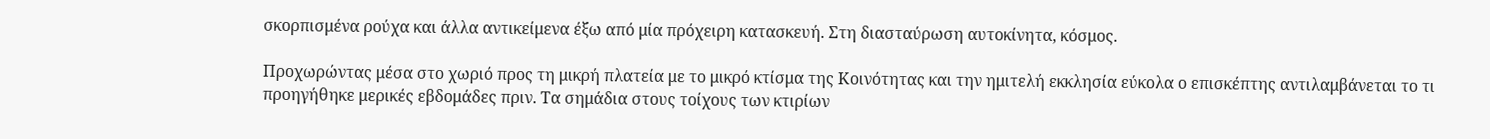σκορπισμένα ρούχα και άλλα αντικείμενα έξω από μία πρόχειρη κατασκευή. Στη διασταύρωση αυτοκίνητα, κόσμος.

Προχωρώντας μέσα στο χωριό προς τη μικρή πλατεία με το μικρό κτίσμα της Κοινότητας και την ημιτελή εκκλησία εύκολα ο επισκέπτης αντιλαμβάνεται το τι προηγήθηκε μερικές εβδομάδες πριν. Τα σημάδια στους τοίχους των κτιρίων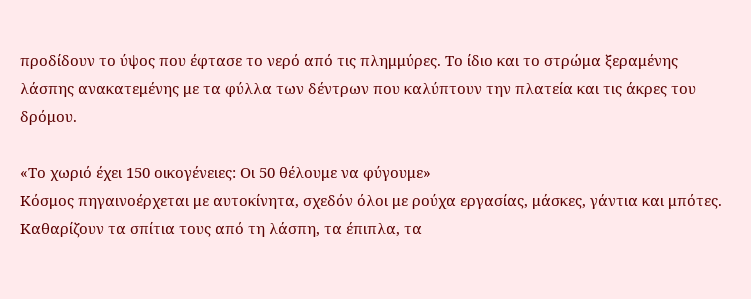προδίδουν το ύψος που έφτασε το νερό από τις πλημμύρες. Το ίδιο και το στρώμα ξεραμένης λάσπης ανακατεμένης με τα φύλλα των δέντρων που καλύπτουν την πλατεία και τις άκρες του δρόμου.

«Το χωριό έχει 150 οικογένειες: Οι 50 θέλουμε να φύγουμε»
Κόσμος πηγαινοέρχεται με αυτοκίνητα, σχεδόν όλοι με ρούχα εργασίας, μάσκες, γάντια και μπότες. Καθαρίζουν τα σπίτια τους από τη λάσπη, τα έπιπλα, τα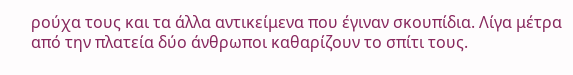ρούχα τους και τα άλλα αντικείμενα που έγιναν σκουπίδια. Λίγα μέτρα από την πλατεία δύο άνθρωποι καθαρίζουν το σπίτι τους.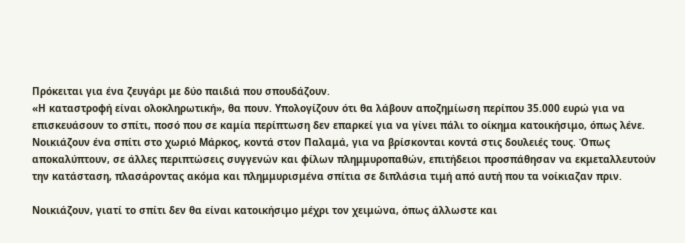Πρόκειται για ένα ζευγάρι με δύο παιδιά που σπουδάζουν.
«Η καταστροφή είναι ολοκληρωτική», θα πουν. Υπολογίζουν ότι θα λάβουν αποζημίωση περίπου 35.000 ευρώ για να επισκευάσουν το σπίτι, ποσό που σε καμία περίπτωση δεν επαρκεί για να γίνει πάλι το οίκημα κατοικήσιμο, όπως λένε. Νοικιάζουν ένα σπίτι στο χωριό Μάρκος, κοντά στον Παλαμά, για να βρίσκονται κοντά στις δουλειές τους. Όπως αποκαλύπτουν, σε άλλες περιπτώσεις συγγενών και φίλων πλημμυροπαθών, επιτήδειοι προσπάθησαν να εκμεταλλευτούν την κατάσταση, πλασάροντας ακόμα και πλημμυρισμένα σπίτια σε διπλάσια τιμή από αυτή που τα νοίκιαζαν πριν.

Νοικιάζουν, γιατί το σπίτι δεν θα είναι κατοικήσιμο μέχρι τον χειμώνα, όπως άλλωστε και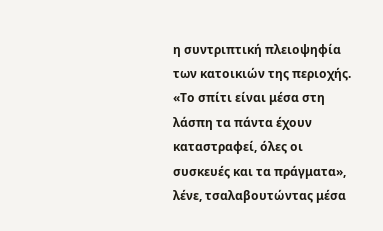η συντριπτική πλειοψηφία των κατοικιών της περιοχής. «Το σπίτι είναι μέσα στη λάσπη τα πάντα έχουν καταστραφεί, όλες οι συσκευές και τα πράγματα», λένε, τσαλαβουτώντας μέσα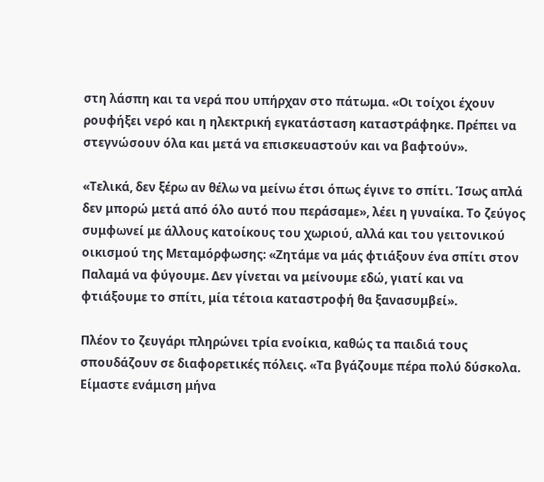στη λάσπη και τα νερά που υπήρχαν στο πάτωμα. «Οι τοίχοι έχουν ρουφήξει νερό και η ηλεκτρική εγκατάσταση καταστράφηκε. Πρέπει να στεγνώσουν όλα και μετά να επισκευαστούν και να βαφτούν».

«Τελικά, δεν ξέρω αν θέλω να μείνω έτσι όπως έγινε το σπίτι. Ίσως απλά δεν μπορώ μετά από όλο αυτό που περάσαμε», λέει η γυναίκα. Το ζεύγος συμφωνεί με άλλους κατοίκους του χωριού, αλλά και του γειτονικού οικισμού της Μεταμόρφωσης: «Ζητάμε να μάς φτιάξουν ένα σπίτι στον Παλαμά να φύγουμε. Δεν γίνεται να μείνουμε εδώ, γιατί και να φτιάξουμε το σπίτι, μία τέτοια καταστροφή θα ξανασυμβεί».

Πλέον το ζευγάρι πληρώνει τρία ενοίκια, καθώς τα παιδιά τους σπουδάζουν σε διαφορετικές πόλεις. «Τα βγάζουμε πέρα πολύ δύσκολα. Είμαστε ενάμιση μήνα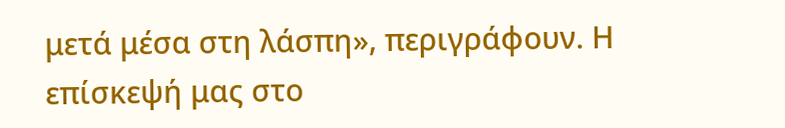μετά μέσα στη λάσπη», περιγράφουν. Η επίσκεψή μας στο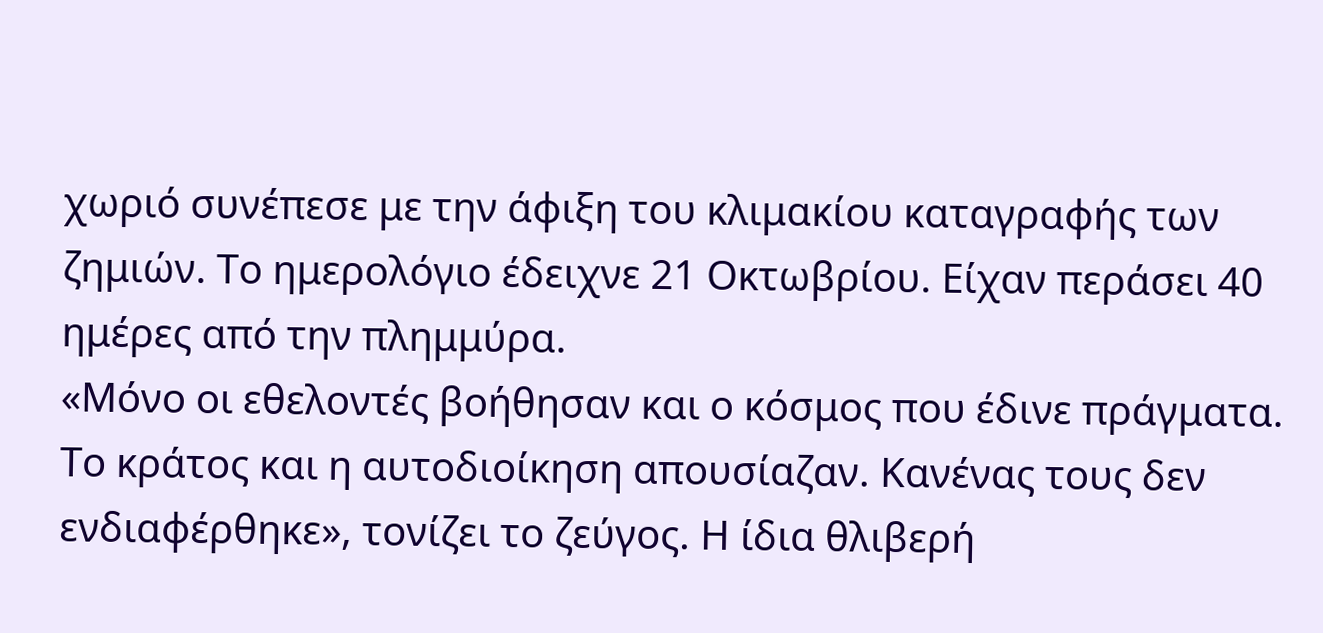χωριό συνέπεσε με την άφιξη του κλιμακίου καταγραφής των ζημιών. Το ημερολόγιο έδειχνε 21 Οκτωβρίου. Είχαν περάσει 40 ημέρες από την πλημμύρα.
«Μόνο οι εθελοντές βοήθησαν και ο κόσμος που έδινε πράγματα. Το κράτος και η αυτοδιοίκηση απουσίαζαν. Κανένας τους δεν ενδιαφέρθηκε», τονίζει το ζεύγος. Η ίδια θλιβερή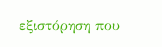εξιστόρηση που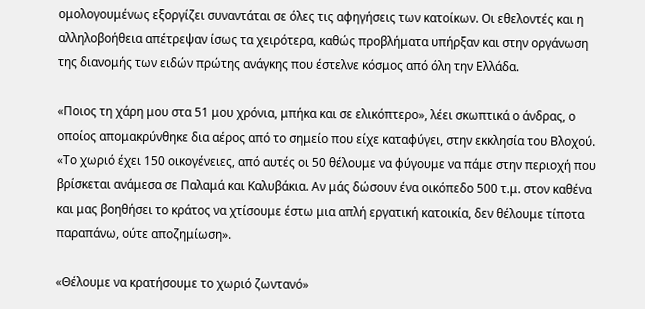ομολογουμένως εξοργίζει συναντάται σε όλες τις αφηγήσεις των κατοίκων. Οι εθελοντές και η αλληλοβοήθεια απέτρεψαν ίσως τα χειρότερα, καθώς προβλήματα υπήρξαν και στην οργάνωση της διανομής των ειδών πρώτης ανάγκης που έστελνε κόσμος από όλη την Ελλάδα.

«Ποιος τη χάρη μου στα 51 μου χρόνια, μπήκα και σε ελικόπτερο», λέει σκωπτικά ο άνδρας, ο οποίος απομακρύνθηκε δια αέρος από το σημείο που είχε καταφύγει, στην εκκλησία του Βλοχού. «Το χωριό έχει 150 οικογένειες, από αυτές οι 50 θέλουμε να φύγουμε να πάμε στην περιοχή που βρίσκεται ανάμεσα σε Παλαμά και Καλυβάκια. Αν μάς δώσουν ένα οικόπεδο 500 τ.μ. στον καθένα και μας βοηθήσει το κράτος να χτίσουμε έστω μια απλή εργατική κατοικία, δεν θέλουμε τίποτα παραπάνω, ούτε αποζημίωση».

«Θέλουμε να κρατήσουμε το χωριό ζωντανό»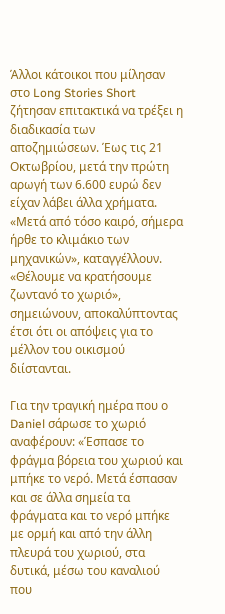Άλλοι κάτοικοι που μίλησαν στο Long Stories Short ζήτησαν επιτακτικά να τρέξει η διαδικασία των αποζημιώσεων. Έως τις 21 Οκτωβρίου, μετά την πρώτη αρωγή των 6.600 ευρώ δεν είχαν λάβει άλλα χρήματα. «Μετά από τόσο καιρό, σήμερα ήρθε το κλιμάκιο των μηχανικών», καταγγέλλουν. «Θέλουμε να κρατήσουμε ζωντανό το χωριό», σημειώνουν, αποκαλύπτοντας έτσι ότι οι απόψεις για το μέλλον του οικισμού διίστανται.

Για την τραγική ημέρα που ο Daniel σάρωσε το χωριό αναφέρουν: «Έσπασε το φράγμα βόρεια του χωριού και μπήκε το νερό. Μετά έσπασαν και σε άλλα σημεία τα φράγματα και το νερό μπήκε με ορμή και από την άλλη πλευρά του χωριού, στα δυτικά, μέσω του καναλιού που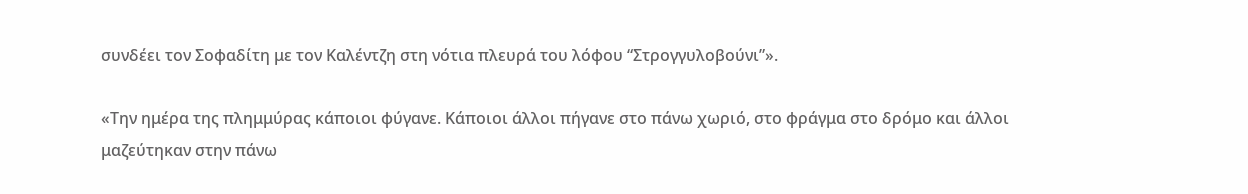συνδέει τον Σοφαδίτη με τον Καλέντζη στη νότια πλευρά του λόφου “Στρογγυλοβούνι”».

«Την ημέρα της πλημμύρας κάποιοι φύγανε. Κάποιοι άλλοι πήγανε στο πάνω χωριό, στο φράγμα στο δρόμο και άλλοι μαζεύτηκαν στην πάνω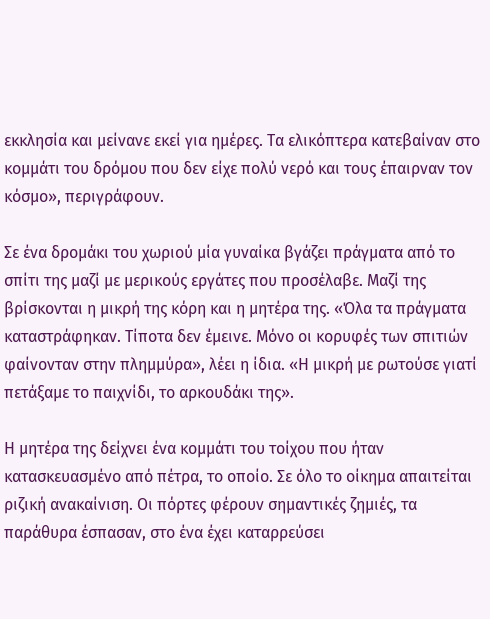εκκλησία και μείνανε εκεί για ημέρες. Τα ελικόπτερα κατεβαίναν στο κομμάτι του δρόμου που δεν είχε πολύ νερό και τους έπαιρναν τον κόσμο», περιγράφουν.

Σε ένα δρομάκι του χωριού μία γυναίκα βγάζει πράγματα από το σπίτι της μαζί με μερικούς εργάτες που προσέλαβε. Μαζί της βρίσκονται η μικρή της κόρη και η μητέρα της. «Όλα τα πράγματα καταστράφηκαν. Τίποτα δεν έμεινε. Μόνο οι κορυφές των σπιτιών φαίνονταν στην πλημμύρα», λέει η ίδια. «Η μικρή με ρωτούσε γιατί πετάξαμε το παιχνίδι, το αρκουδάκι της».

Η μητέρα της δείχνει ένα κομμάτι του τοίχου που ήταν κατασκευασμένο από πέτρα, το οποίο. Σε όλο το οίκημα απαιτείται ριζική ανακαίνιση. Οι πόρτες φέρουν σημαντικές ζημιές, τα παράθυρα έσπασαν, στο ένα έχει καταρρεύσει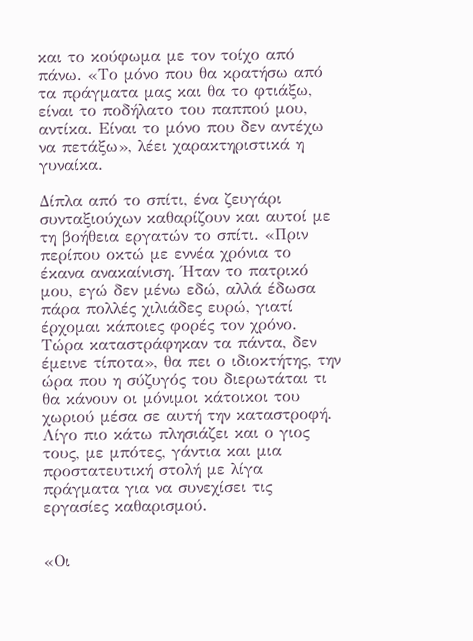και το κούφωμα με τον τοίχο από πάνω. «Το μόνο που θα κρατήσω από τα πράγματα μας και θα το φτιάξω, είναι το ποδήλατο του παππού μου, αντίκα. Είναι το μόνο που δεν αντέχω να πετάξω», λέει χαρακτηριστικά η γυναίκα.

Δίπλα από το σπίτι, ένα ζευγάρι συνταξιούχων καθαρίζουν και αυτοί με τη βοήθεια εργατών το σπίτι. «Πριν περίπου οκτώ με εννέα χρόνια το έκανα ανακαίνιση. Ήταν το πατρικό μου, εγώ δεν μένω εδώ, αλλά έδωσα πάρα πολλές χιλιάδες ευρώ, γιατί έρχομαι κάποιες φορές τον χρόνο. Τώρα καταστράφηκαν τα πάντα, δεν έμεινε τίποτα», θα πει ο ιδιοκτήτης, την ώρα που η σύζυγός του διερωτάται τι θα κάνουν οι μόνιμοι κάτοικοι του χωριού μέσα σε αυτή την καταστροφή. Λίγο πιο κάτω πλησιάζει και ο γιος τους, με μπότες, γάντια και μια προστατευτική στολή με λίγα πράγματα για να συνεχίσει τις εργασίες καθαρισμού.


«Οι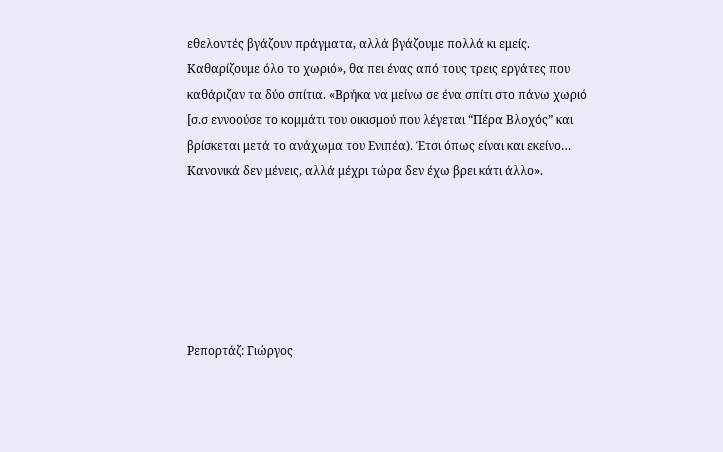εθελοντές βγάζουν πράγματα, αλλά βγάζουμε πολλά κι εμείς. Καθαρίζουμε όλο το χωριό», θα πει ένας από τους τρεις εργάτες που καθάριζαν τα δύο σπίτια. «Βρήκα να μείνω σε ένα σπίτι στο πάνω χωριό [σ.σ εννοούσε το κομμάτι του οικισμού που λέγεται “Πέρα Βλοχός” και βρίσκεται μετά το ανάχωμα του Ενιπέα). Έτσι όπως είναι και εκείνο… Κανονικά δεν μένεις, αλλά μέχρι τώρα δεν έχω βρει κάτι άλλο».






Ρεπορτάζ: Γιώργος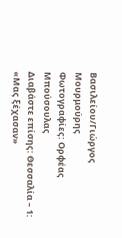Βασιλείου/Γιώργος Μουρμούρης
Φωτογραφίες: Ορφέας Μπούσουλας
Διαβάστε επίσης: Θεσσαλία – 1: «Μας ξέχασαν»